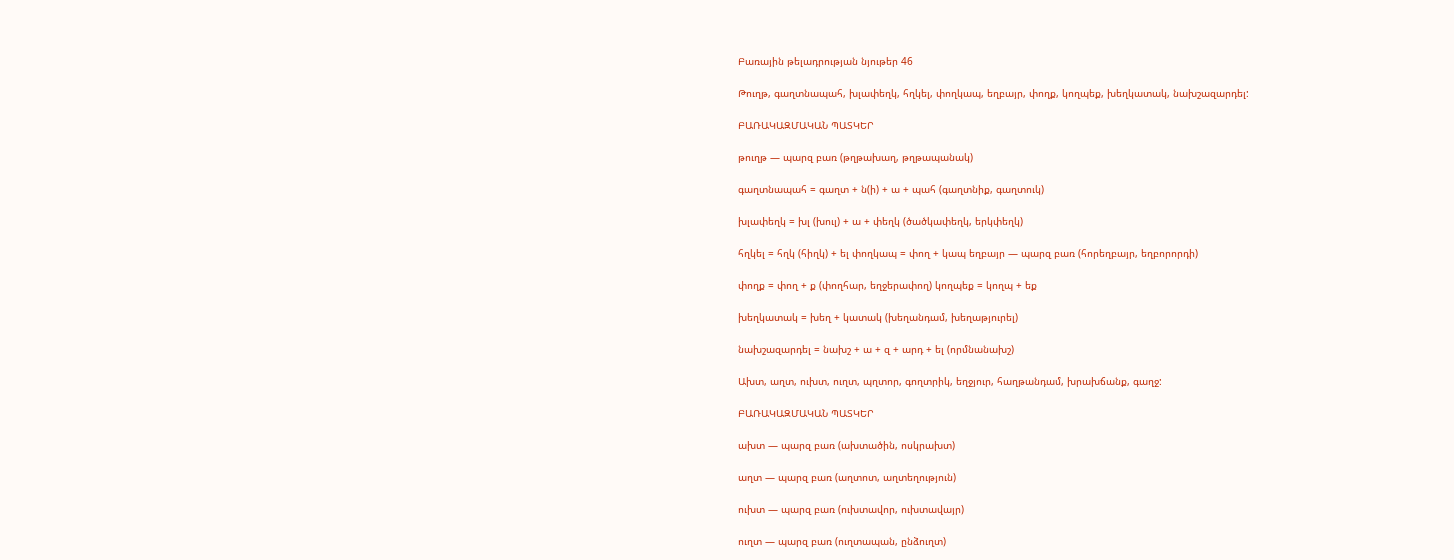Բառային թելադրության նյութեր 46

Թուղթ, գաղտնապահ, խլափեղկ, հղկել, փողկապ, եղբայր, փողք, կողպեք, խեղկատակ, նախշազարդել:

ԲԱՌԱԿԱԶՄԱԿԱՆ ՊԱՏԿԵՐ

թուղթ — պարզ բառ (թղթախաղ, թղթապանակ)

գաղտնապահ = գաղտ + ն(ի) + ա + պահ (գաղտնիք, գաղտուկ)

խլափեղկ = խլ (խուլ) + ա + փեղկ (ծածկափեղկ, երկփեղկ)

հղկել = հղկ (հիղկ) + ել փողկապ = փող + կապ եղբայր — պարզ բառ (հորեղբայր, եղբորորդի)

փողք = փող + ք (փողհար, եղջերափող) կողպեք = կողպ + եք

խեղկատակ = խեղ + կատակ (խեղանդամ, խեղաթյուրել)

նախշազարդել = նախշ + ա + զ + արդ + ել (որմնանախշ)

Ախտ, աղտ, ուխտ, ուղտ, պղտոր, գողտրիկ, եղջյուր, հաղթանդամ, խրախճանք, գաղջ:

ԲԱՌԱԿԱԶՄԱԿԱՆ ՊԱՏԿԵՐ

ախտ — պարզ բառ (ախտածին, ոսկրախտ)

աղտ — պարզ բառ (աղտոտ, աղտեղություն)

ուխտ — պարզ բառ (ուխտավոր, ուխտավայր)

ուղտ — պարզ բառ (ուղտապան, ընձուղտ)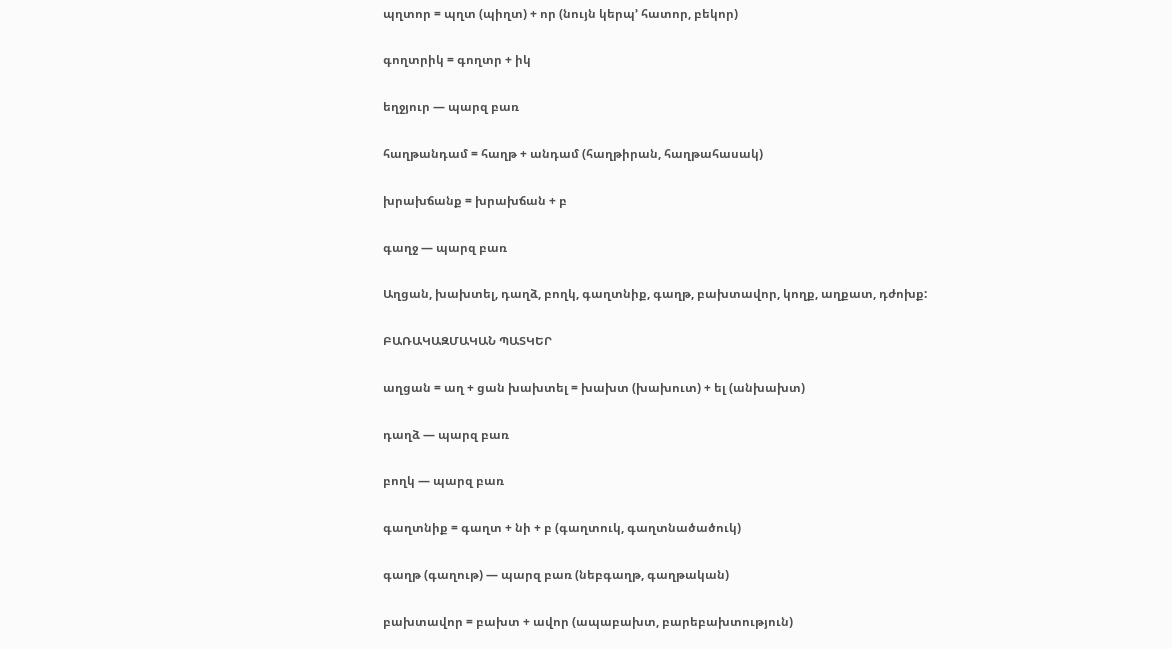պղտոր = պղտ (պիղտ) + որ (նույն կերպ’ հատոր, բեկոր)

գողտրիկ = գողտր + իկ

եղջյուր — պարզ բառ

հաղթանդամ = հաղթ + անդամ (հաղթիրան, հաղթահասակ)

խրախճանք = խրախճան + բ

գաղջ — պարզ բառ

Աղցան, խախտել, դաղձ, բողկ, գաղտնիք, գաղթ, բախտավոր, կողք, աղքատ, դժոխք:

ԲԱՌԱԿԱԶՄԱԿԱՆ ՊԱՏԿԵՐ

աղցան = աղ + ցան խախտել = խախտ (խախուտ) + ել (անխախտ)

դաղձ — պարզ բառ

բողկ — պարզ բառ

գաղտնիք = գաղտ + նի + բ (գաղտուկ, գաղտնածածուկ)

գաղթ (գաղութ) — պարզ բառ (նեբգաղթ, գաղթական)

բախտավոր = բախտ + ավոր (ապաբախտ, բարեբախտություն)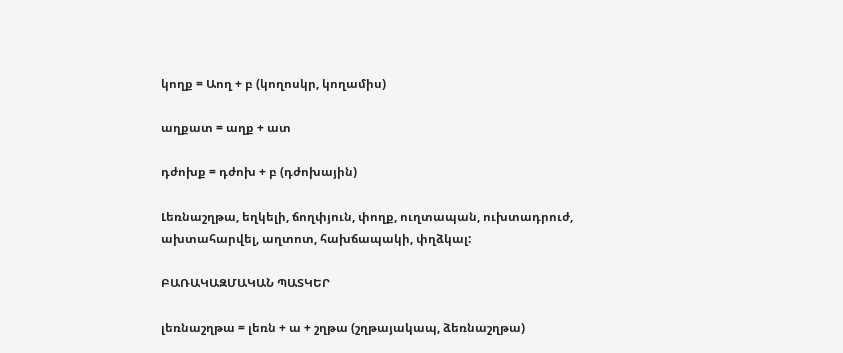կողք = Աող + բ (կողոսկր, կողամիս)

աղքատ = աղք + ատ

դժոխք = դժոխ + բ (դժոխային)

Լեռնաշղթա, եղկելի, ճողփյուն, փողք, ուղտապան, ուխտադրուժ, ախտահարվել, աղտոտ, հախճապակի, փղձկալ:

ԲԱՌԱԿԱԶՄԱԿԱՆ ՊԱՏԿԵՐ

լեռնաշղթա = լեռն + ա + շղթա (շղթայակապ, ձեռնաշղթա)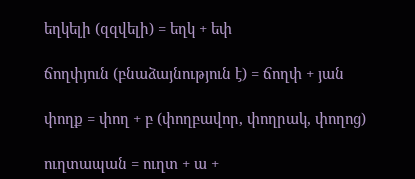եղկելի (զզվելի) = եղկ + եփ

ճողփյուն (բնաձայնություն է) = ճողփ + յան

փողք = փող + բ (փողբավոր, փողրակ, փողոց)

ուղտապան = ուղտ + ա +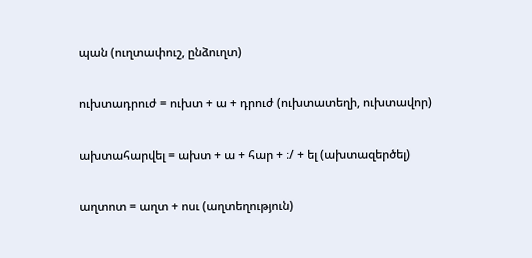պան (ուղտափուշ, ընձուղտ)

ուխտադրուժ = ուխտ + ա + դրուժ (ուխտատեղի, ուխտավոր)

ախտահարվել = ախտ + ա + հար + ։/ + ել (ախտազերծել)

աղտոտ = աղտ + ոսւ (աղտեղություն)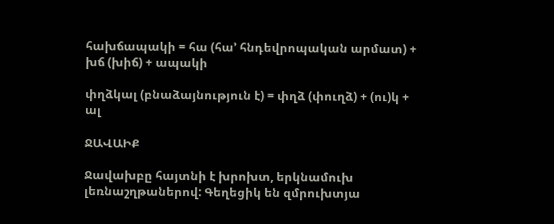հախճապակի = հա (հա’ հնդեվրոպական արմատ) + խճ (խիճ) + ապակի

փղձկալ (բնաձայնություն է) = փղձ (փուղձ) + (ու)կ + ալ

ՋԱՎԱԻՔ

Ջավախբը հայտնի է խրոխտ, երկնամուխ լեռնաշղթաներով: Գեղեցիկ են զմրուխտյա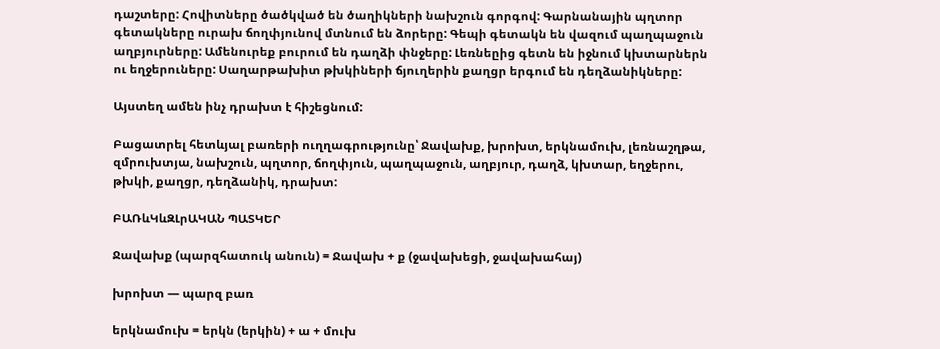դաշտերը: Հովիտները ծածկված են ծաղիկների նախշուն գորգով: Գարնանային պղտոր գետակները ուրախ ճողփյունով մտնում են ձորերը: Գեպի գետակն են վազում պաղպաջուն աղբյուրները: Ամենուրեք բուրում են դաղձի փնջերը: Լեռնեըից գետն են իջնում կխտարներն ու եղջերուները: Սաղարթախիտ թխկիների ճյուղերին քաղցր երգում են դեղձանիկները:

Այստեղ ամեն ինչ դրախտ է հիշեցնում:

Բացատրել հետևյալ բառերի ուղղագրությունը՝ Ջավախք, խրոխտ, երկնամուխ, լեռնաշղթա, զմրուխտյա, նախշուն, պղտոր, ճողփյուն, պաղպաջուն, աղբյուր, դաղձ, կխտար, եղջերու, թխկի, քաղցր, դեղձանիկ, դրախտ:

ԲԱՌևԿևԶԼրԱԿԱՆ ՊԱՏԿԵՐ

Ջավախք (պարզհատուկ անուն) = Ջավախ + ք (ջավախեցի, ջավախահայ)

խրոխտ — պարզ բառ

երկնամուխ = երկն (երկին) + ա + մուխ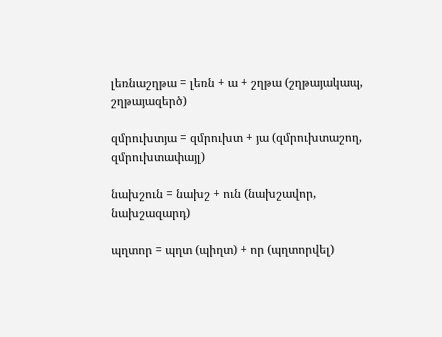լեռնաշղթա = լեռն + ա + շղթա (շղթայակապ, շղթայազերծ)

զմրուխտյա = զմրուխտ + յա (զմրուխտաշող, զմրուխտափայլ)

նախշուն = նախշ + ուն (նախշավոր, նախշազարդ)

պղտոր = պղտ (պիղտ) + որ (պղտորվել)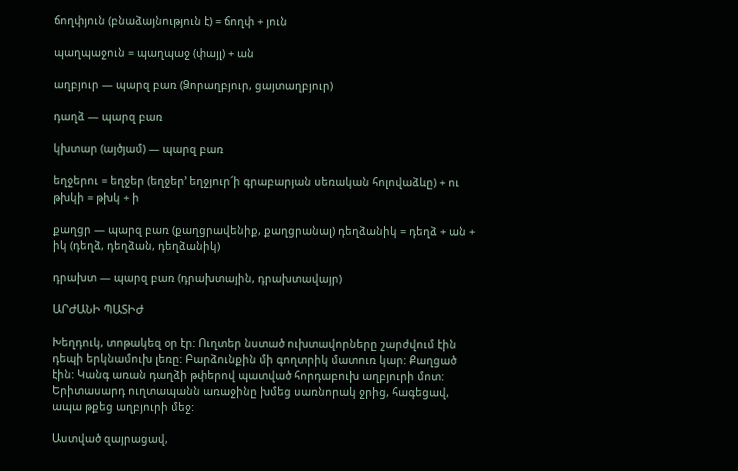ճողփյուն (բնաձայնություն է) = ճողփ + յուն

պաղպաջուն = պաղպաջ (փայլ) + ան

աղբյուր — պարզ բառ (Ձորաղբյուր, ցայտաղբյուր)

դաղձ — պարզ բառ

կխտար (այծյամ) — պարզ բառ

եղջերու = եղջեր (եղջեր’ եղջյուր՜ի գրաբարյան սեռական հոլովաձևը) + ու թխկի = թխկ + ի

քաղցր — պարզ բառ (քաղցրավենիք, քաղցրանալ) դեղձանիկ = դեղձ + ան + իկ (դեղձ, դեղձան, դեղձանիկ)

դրախտ — պարզ բառ (դրախտային, դրախտավայր)

ԱՐԺԱՆԻ ՊԱՏԻԺ

Խեղդուկ, տոթակեզ օր էր: Ուղտեր նստած ուխտավորները շարժվում էին դեպի երկնամուխ լեռը: Բարձունքին մի գողտրիկ մատուռ կար: Քաղցած էին: Կանգ առան դաղձի թփերով պատված հորդաբուխ աղբյուրի մոտ: Երիտասարդ ուղտապանն առաջինը խմեց սառնորակ ջրից, հագեցավ, ապա թքեց աղբյուրի մեջ:

Աստված զայրացավ,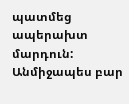պատմեց ապերախտ մարդուն: Անմիջապես բար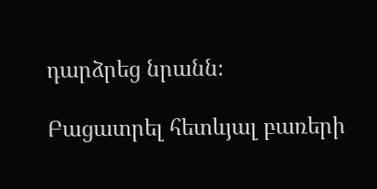դարձրեց նրանն։

Բացատրել հետևյալ բառերի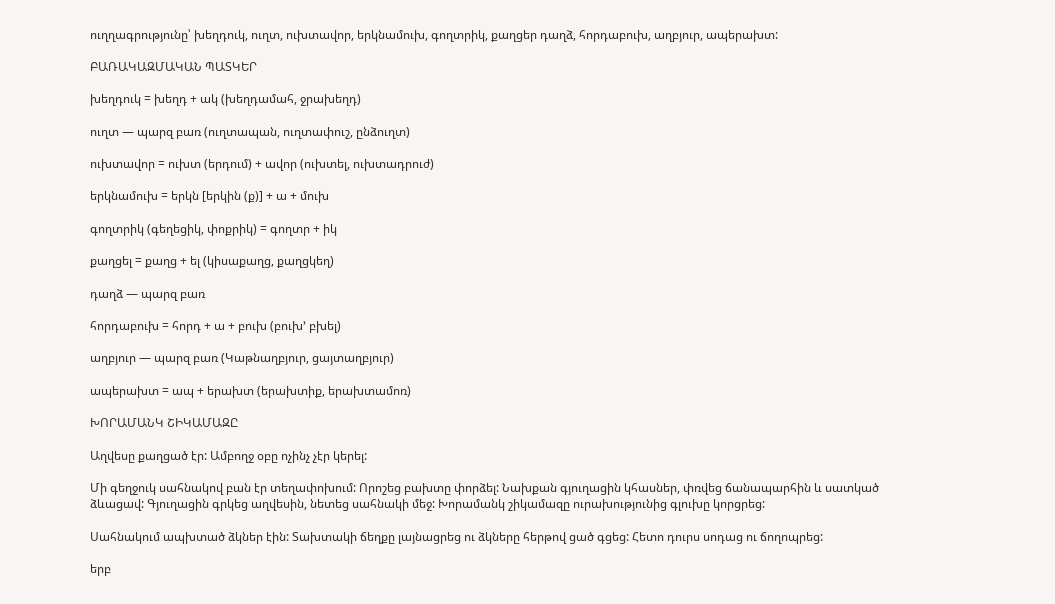ուղղագրությունը՝ խեղդուկ, ուղտ, ուխտավոր, երկնամուխ, գողտրիկ, քաղցեր դաղձ, հորդաբուխ, աղբյուր, ապերախտ:

ԲԱՌԱԿԱԶՄԱԿԱՆ ՊԱՏԿԵՐ

խեղդուկ = խեղդ + ակ (խեղդամահ, ջրախեղդ)

ուղտ — պարզ բառ (ուղտապան, ուղտափուշ, ընձուղտ)

ուխտավոր = ուխտ (երդում) + ավոր (ուխտել, ուխտադրուժ)

երկնամուխ = երկն [երկին (ք)] + ա + մուխ

գողտրիկ (գեղեցիկ, փոքրիկ) = գողտր + իկ

քաղցել = քաղց + ել (կիսաքաղց, քաղցկեղ)

դաղձ — պարզ բառ

հորդաբուխ = հորդ + ա + բուխ (բուխ’ բխել)

աղբյուր — պարզ բառ (Կաթնաղբյուր, ցայտաղբյուր)

ապերախտ = ապ + երախտ (երախտիք, երախտամոռ)

ԽՈՐԱՄԱՆԿ ՇԻԿԱՄԱԶԸ

Աղվեսը քաղցած էր: Ամբողջ օբը ոչինչ չէր կերել:

Մի գեղջուկ սահնակով բան էր տեղափոխում: Որոշեց բախտը փորձել: Նախքան գյուղացին կհասներ, փռվեց ճանապարհին և սատկած ձևացավ: Գյուղացին գրկեց աղվեսին, նետեց սահնակի մեջ: Խորամանկ շիկամազը ուրախությունից գլուխը կորցրեց:

Սահնակում ապխտած ձկներ էին: Տախտակի ճեղքը լայնացրեց ու ձկները հերթով ցած գցեց: Հետո դուրս սոդաց ու ճողոպրեց:

երբ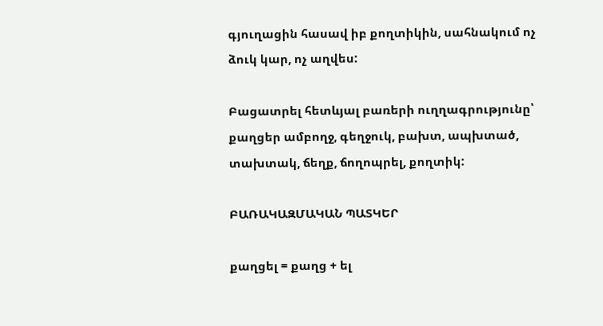գյուղացին հասավ իբ քողտիկին, սահնակում ոչ ձուկ կար, ոչ աղվես:

Բացատրել հետևյալ բառերի ուղղագրությունը՝ քաղցեր ամբողջ, գեղջուկ, բախտ, ապխտած, տախտակ, ճեղք, ճողոպրել, քողտիկ:

ԲԱՌԱԿԱԶՄԱԿԱՆ ՊԱՏԿԵՐ

քաղցել = քաղց + ել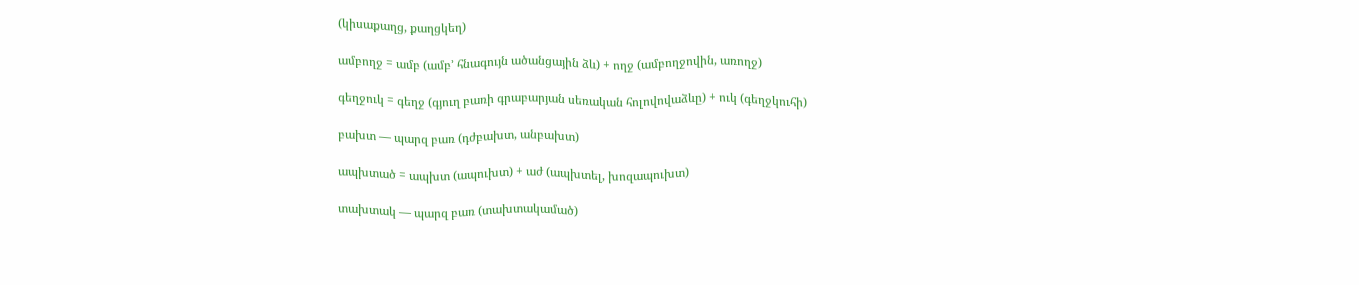(կիսաքաղց, քաղցկեղ)

ամբողջ = ամբ (ամբ’ հնագույն ածանցային ձև) + ողջ (ամբողջովին, առողջ)

գեղջուկ = գեղջ (գյուղ բառի գրաբարյան սեռական հոլովովաձևը) + ուկ (գեղջկուհի)

բախտ — պարզ բառ (դժբախտ, անբախտ)

ապխտած = ապխտ (ապուխտ) + աժ (ապխտել, խոզապուխտ)

տախտակ — պարզ բառ (տախտակամած)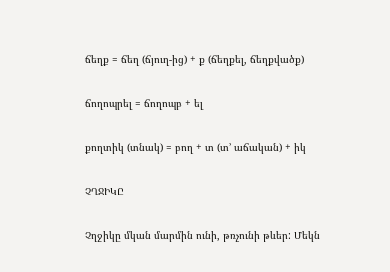ճեղք = ճեղ (ճյուղ-ից) + ք (ճեղքել, ճեղքվածք)

ճողոպրել = ճողոպբ + ել

քողտիկ (տնակ) = բող + տ (տ’ աճական) + իկ

ՉՂՋԻԿԸ

Չղջիկը մկան մարմին ունի, թռչունի թևեր: Մեկն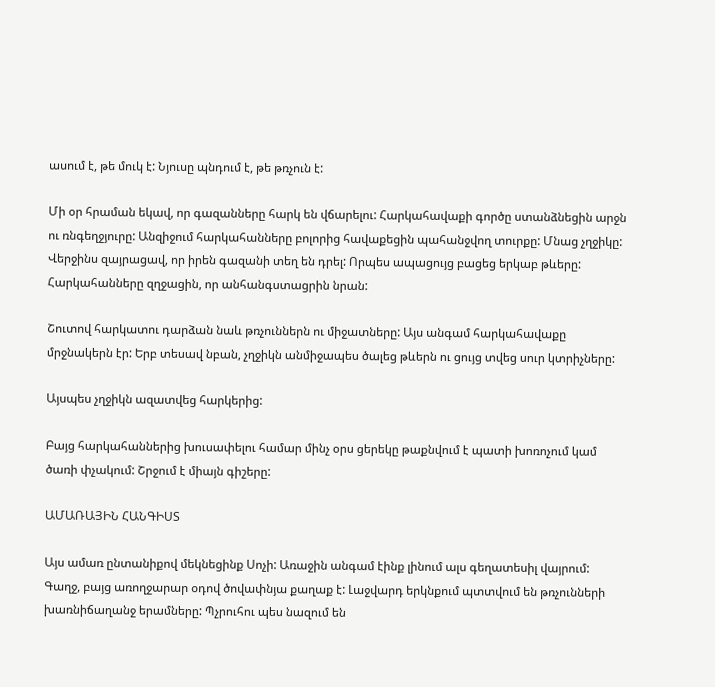ասում է, թե մուկ է: Նյուսը պնդում է, թե թռչուն է:

Մի օր հրաման եկավ, որ գազանները հարկ են վճարելու: Հարկահավաքի գործը ստանձնեցին արջն ու ռնգեղջյուրը: Անզիջում հարկահանները բոլորից հավաքեցին պահանջվող տուրքը: Մնաց չղջիկը: Վերջինս զայրացավ, որ իրեն գազանի տեղ են դրել: Որպես ապացույց բացեց երկաբ թևերը: Հարկահանները զղջացին, որ անհանգստացրին նրան:

Շուտով հարկատու դարձան նաև թռչուններն ու միջատները: Այս անգամ հարկահավաքը մրջնակերն էր: Երբ տեսավ նբան, չղջիկն անմիջապես ծալեց թևերն ու ցույց տվեց սուր կտրիչները:

Այսպես չղջիկն ազատվեց հարկերից:

Բայց հարկահաններից խուսափելու համար մինչ օրս ցերեկը թաքնվում է պատի խոռոչում կամ ծառի փչակում: Շրջում է միայն գիշերը:

ԱՄԱՌԱՅԻՆ ՀԱՆԳԻՍՏ

Այս ամառ ընտանիքով մեկնեցինք Սոչի: Առաջին անգամ էինք լինում ալս գեղատեսիլ վայրում: Գաղջ, բայց առողջարար օդով ծովափնյա քաղաք է: Լաջվարդ երկնքում պտտվում են թռչունների խառնիճաղանջ երամները: Պչրուհու պես նազում են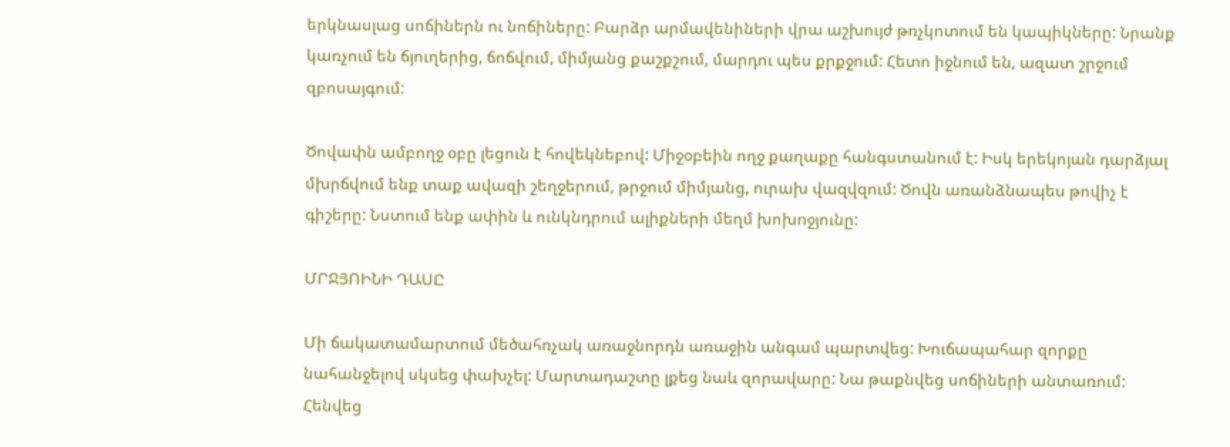երկնասլաց սոճիներն ու նոճիները: Բարձր արմավենիների վրա աշխույժ թռչկոտում են կապիկները: Նրանք կառչում են ճյուղերից, ճոճվում, միմյանց քաշքշում, մարդու պես քրքջում: Հետո իջնում են, ազատ շրջում զբոսայգում:

Ծովափն ամբողջ օբը լեցուն է հովեկնեբով: Միջօբեին ողջ քաղաքը հանգստանում է: Իսկ երեկոյան դարձյալ մխրճվում ենք տաք ավազի շեղջերում, թրջում միմյանց, ուրախ վազվզում: Ծովն առանձնապես թովիչ է գիշերը: Նստում ենք ափին և ունկնդրում ալիքների մեղմ խոխոջյունը:

ՄՐՋՅՈԻՆԻ ԴԱՍԸ

Մի ճակատամարտում մեծահռչակ առաջնորդն առաջին անգամ պարտվեց: Խուճապահար զորքը նահանջելով սկսեց փախչել: Մարտադաշտը լքեց նաև զորավարը: Նա թաքնվեց սոճիների անտառում: Հենվեց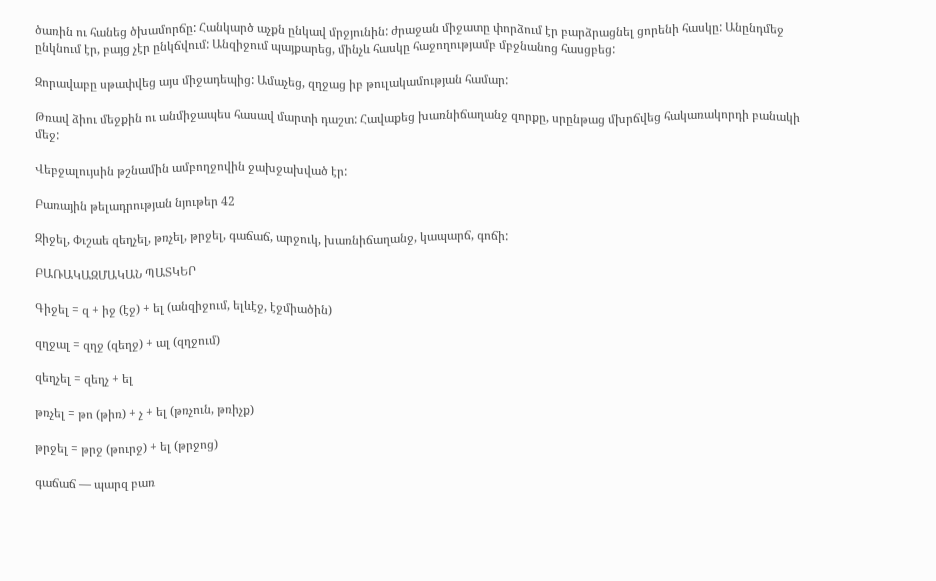ծառին ու հանեց ծխամորճը: Հանկարծ աչքն ընկավ մրջյունին: ժրաջան միջատը փորձում էր բարձրացնել ցորենի հասկը: Անընդմեջ ընկնում էր, բայց չէր ընկճվում: Անզիջում պայքարեց, մինչև հասկը հաջողությամբ մբջնանոց հասցբեց:

Զորավաբը սթափվեց այս միջադեպից: Ամաչեց, զղջաց իբ թուլակամության համար:

Թռավ ձիու մեջքին ու անմիջապես հասավ մարտի դաշտ: Հավաքեց խառնիճաղանջ զորքը, սրընթաց մխրճվեց հակառակորդի բանակի մեջ:

Վեբջալույսին թշնամին ամբողջովին ջախջախված էր:

Բառային թելադրության նյութեր 42

Զիջել, Փւշաե զեղչել, թռչել, թրջել, գաճաճ, արջուկ, խառնիճաղանջ, կապարճ, գոճի:

ԲԱՌԱԿԱԶՄԱԿԱՆ ՊԱՏԿԵՐ

Գիջել = զ + իջ (էջ) + ել (անզիջում, ելևէջ, էջմիածին)

զղջալ = զղջ (զեղջ) + ալ (զղջում)

զեղչել = զեղչ + ել

թռչել = թո (թիռ) + չ + ել (թռչուն, թռիչք)

թրջել = թրջ (թուրջ) + ել (թրջոց)

գաճաճ — պարզ բառ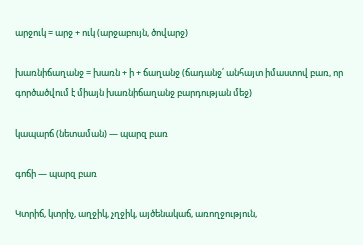արջուկ = արջ + ուկ (արջաբույն, ծովարջ)

խառնիճաղանջ = խառն + ի + ճաղանջ (ճադանջ՛ անհայտ իմաստով բառ, որ գործածվում է միայն խառնիճաղանջ բարդության մեջ)

կապարճ (նետաման) — պարզ բառ

գոճի — պարզ բառ

Կտրիճ, կտրիչ, աղջիկ, չղջիկ, այծենակաճ, առողջություն,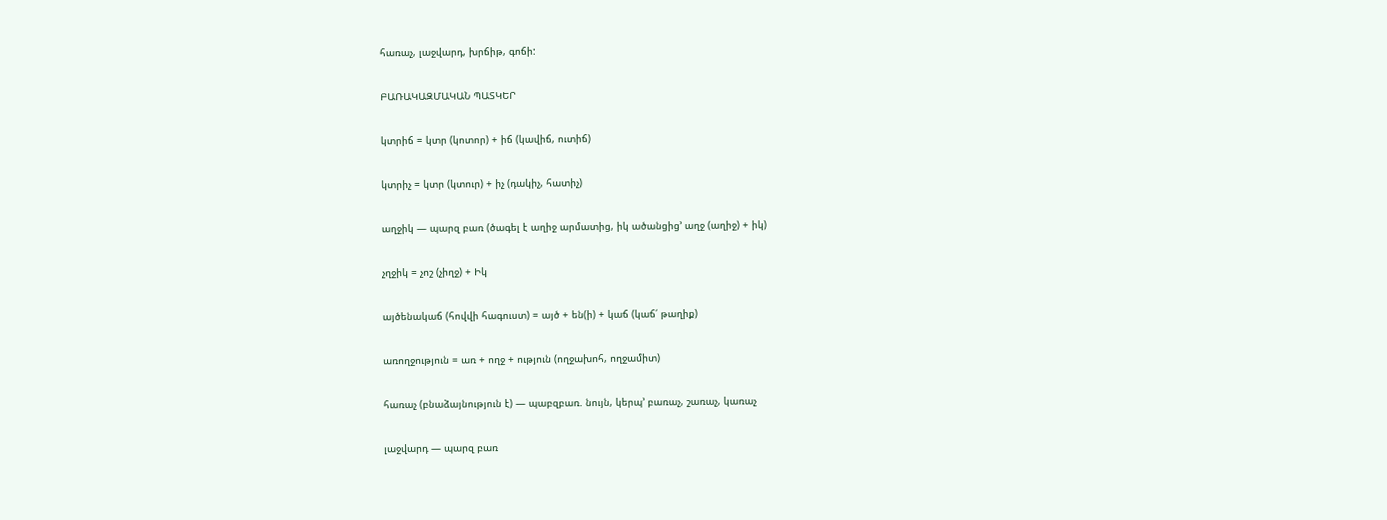հառաչ, լաջվարդ, խրճիթ, գոճի:

ԲԱՌԱԿԱԶՄԱԿԱՆ ՊԱՏԿԵՐ

կտրիճ = կտր (կոտոր) + իճ (կավիճ, ուտիճ)

կտրիչ = կտր (կտուր) + իչ (դակիչ, հատիչ)

աղջիկ — պարզ բառ (ծագել է աղիջ արմատից, իկ ածանցից’ աղջ (աղիջ) + իկ)

չղջիկ = չոշ (չիղջ) + Իկ

այծենակաճ (հովվի հագուստ) = այծ + են(ի) + կաճ (կաճ՛ թաղիք)

առողջություն = առ + ողջ + ություն (ողջախոհ, ողջամիտ)

հառաչ (բնաձայնություն է) — պաբզբառ. նույն, կերպ’ բառաչ, շառաչ, կառաչ

լաջվարդ — պարզ բառ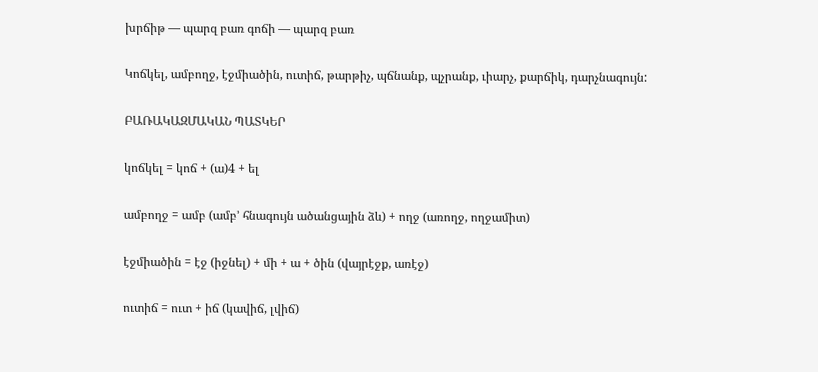խրճիթ — պարզ բառ գոճի — պարզ բառ

Կոճկել, ամբողջ, էջմիածին, ուտիճ, թարթիչ, պճնանք, պչրանք, ւիարչ, քարճիկ, դարչնագույն:

ԲԱՌԱԿԱԶՄԱԿԱՆ ՊԱՏԿԵՐ

կոճկել = կոճ + (ա)4 + ել

ամբողջ = ամբ (ամբ’ հնագույն ածանցային ձև) + ողջ (առողջ, ողջամիտ)

էջմիածին = էջ (իջնել) + մի + ա + ծին (վայրէջք, առէջ)

ուտիճ = ուտ + իճ (կավիճ, լվիճ)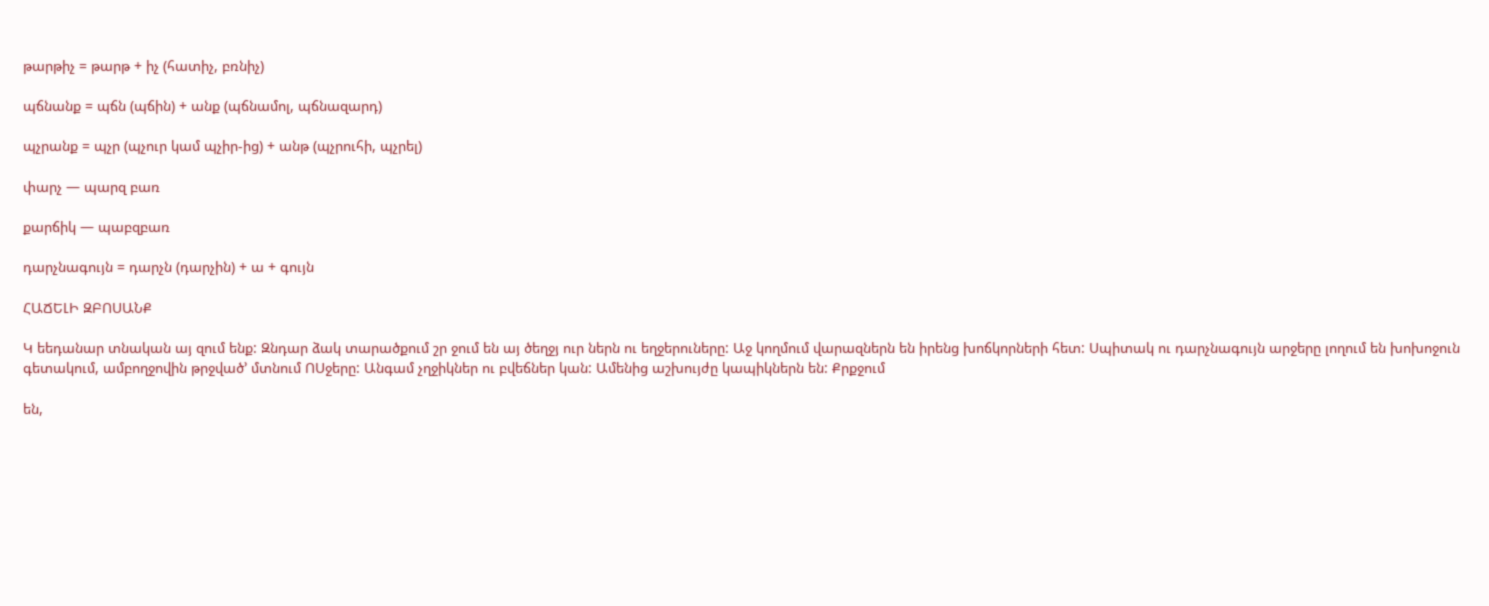թարթիչ = թարթ + իչ (հատիչ, բռնիչ)

պճնանք = պճն (պճին) + անք (պճնամոլ, պճնազարդ)

պչրանք = պչր (պչուր կամ պչիր-ից) + անթ (պչրուհի, պչրել)

փարչ — պարզ բառ

քարճիկ — պաբզբառ

դարչնագույն = դարչն (դարչին) + ա + գույն

ՀԱՃԵԼԻ ԶԲՈՍԱՆՔ

Կ եեդանար տնական այ զում ենք: Զնդար ձակ տարածքում շր ջում են այ ծեղջյ ուր ներն ու եղջերուները: Աջ կողմում վարազներն են իրենց խոճկորների հետ: Սպիտակ ու դարչնագույն արջերը լողում են խոխոջուն գետակում, ամբողջովին թրջված’ մտնում ՈՍջերը: Անգամ չղջիկներ ու բվեճներ կան: Ամենից աշխույժը կապիկներն են: Քրքջում

են,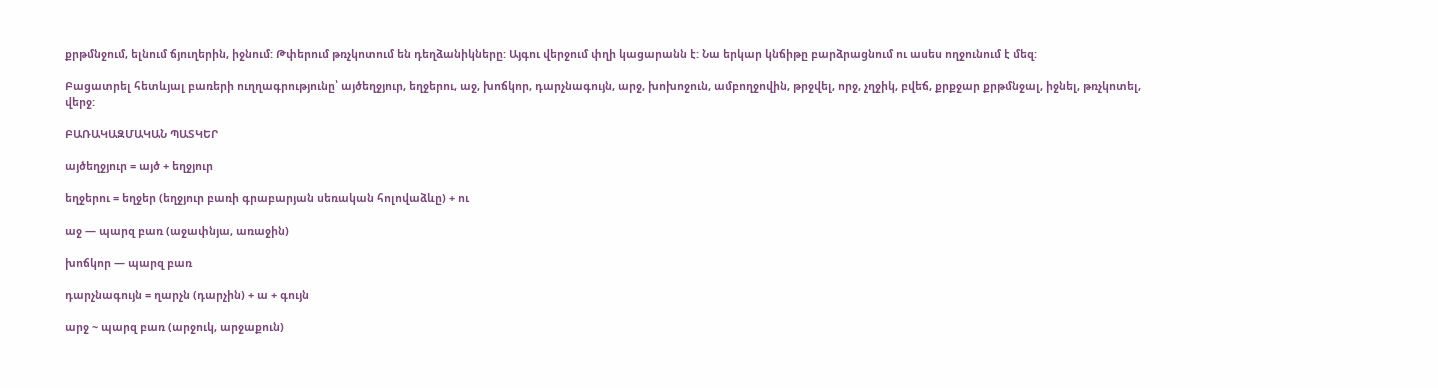քրթմնջում, ելնում ճյուղերին, իջնում: Թփերում թռչկոտում են դեղձանիկները: Այգու վերջում փղի կացարանն է: Նա երկար կնճիթը բարձրացնում ու ասես ողջունում է մեզ:

Բացատրել հետևյալ բառերի ուղղագրությունը՝ այծեղջյուր, եղջերու, աջ, խոճկոր, դարչնագույն, արջ, խոխոջուն, ամբողջովին, թրջվել, որջ, չղջիկ, բվեճ, քրքջար քրթմնջալ, իջնել, թռչկոտել, վերջ:

ԲԱՌԱԿԱԶՄԱԿԱՆ ՊԱՏԿԵՐ

այծեղջյուր = այծ + եղջյուր

եղջերու = եղջեր (եղջյուր բառի գրաբարյան սեռական հոլովաձևը) + ու

աջ — պարզ բառ (աջափնյա, առաջին)

խոճկոր — պարզ բառ

դարչնագույն = ղարչն (դարչին) + ա + գույն

արջ ~ պարզ բառ (արջուկ, արջաքուն)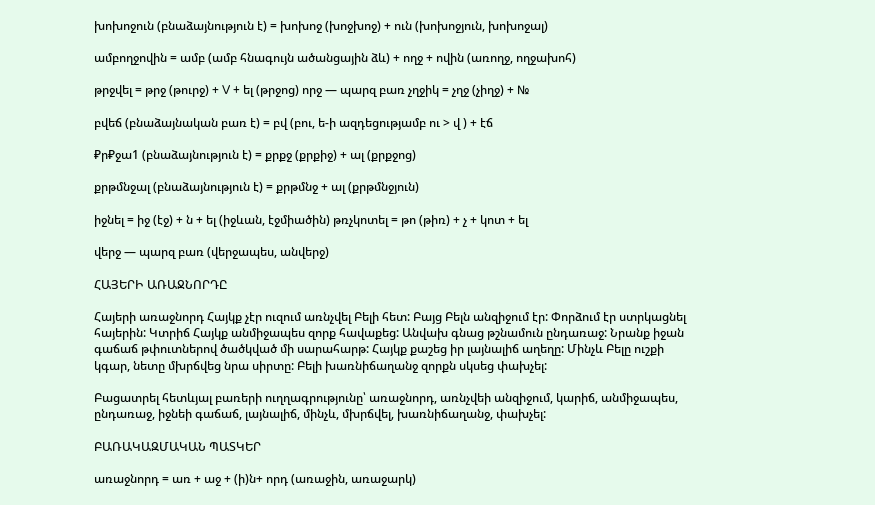խոխոջուն (բնաձայնություն է) = խոխոջ (խոջխոջ) + ուն (խոխոջյուն, խոխոջալ)

ամբողջովին = ամբ (ամբ հնագույն ածանցային ձև) + ողջ + ովին (առողջ, ողջախոհ)

թրջվել = թրջ (թուրջ) + V + ել (թրջոց) որջ — պարզ բառ չղջիկ = չղջ (չիղջ) + №

բվեճ (բնաձայնական բառ է) = բվ (բու, ե-ի ազդեցությամբ ու > վ ) + էճ

₽ր₽ջա1 (բնաձայնություն է) = քրքջ (քրքիջ) + ալ (քրքջոց)

քրթմնջալ (բնաձայնություն է) = քրթմնջ + ալ (քրթմնջյուն)

իջնել = իջ (էջ) + ն + ել (իջևան, էջմիածին) թռչկոտել = թո (թիռ) + չ + կոտ + ել

վերջ — պարզ բառ (վերջապես, անվերջ)

ՀԱՅԵՐԻ ԱՌԱՋՆՈՐԴԸ

Հայերի առաջնորդ Հայկք չէր ուզում առնչվել Բելի հետ: Բայց Բելն անզիջում էր: Փորձում էր ստրկացնել հայերին: Կտրիճ Հայկք անմիջապես զորք հավաքեց: Անվախ գնաց թշնամուն ընդառաջ: Նրանք իջան գաճաճ թփուտներով ծածկված մի սարահարթ: Հայկք քաշեց իր լայնալիճ աղեղը: Մինչև Բելը ուշքի կգար, նետը մխրճվեց նրա սիրտը: Բելի խառնիճաղանջ զորքն սկսեց փախչել:

Բացատրել հետևյալ բառերի ուղղագրությունը՝ առաջնորդ, առնչվեի անզիջում, կարիճ, անմիջապես, ընդառաջ, իջնեի գաճաճ, լայնալիճ, մինչև, մխրճվել, խառնիճաղանջ, փախչել:

ԲԱՌԱԿԱԶՄԱԿԱՆ ՊԱՏԿԵՐ

առաջնորդ = առ + աջ + (ի)ն+ որդ (առաջին, առաջարկ)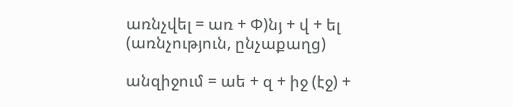առնչվել = առ + Փ)նյ + վ + ել (առնչություն, ընչաքաղց)

անզիջում = աե + զ + իջ (էջ) +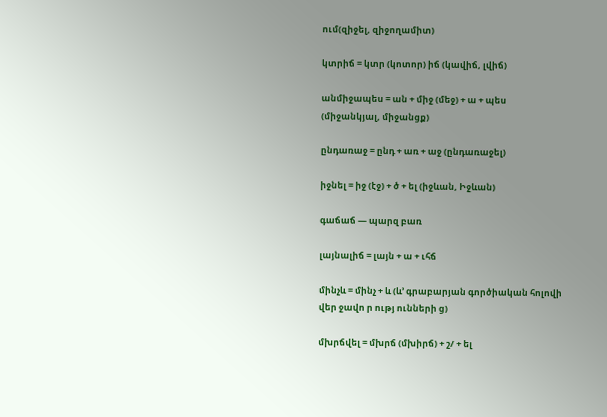ում(զիջել, զիջողամիտ)

կտրիճ = կտր (կոտոր) իճ (կավիճ, լվիճ)

անմիջապես = ան + միջ (մեջ) + ա + պես (միջանկյալ, միջանցք)

ընդառաջ = ընդ + առ + աջ (ընդառաջել)

իջնել = իջ (էջ) + ծ + ել (իջևան, Իջևան)

գաճաճ — պարզ բառ

լայնալիճ = լայն + ա + ւհճ

մինչև = մինչ + և (և’ գրաբարյան գործիական հոլովի վեր ջավո ր ությ ունների ց)

մխրճվել = մխրճ (մխիրճ) + շ/ + ել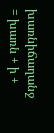խառնիճաղանջ = խառն + ի +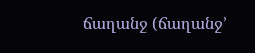ճաղանջ (ճաղանջ’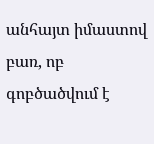անհայտ իմաստով բառ, ոբ գոբծածվում է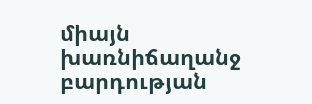միայն խառնիճաղանջ բարդության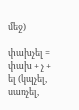մեջ)

փախչել = փախ + չ + ել (կպչել, սառչել,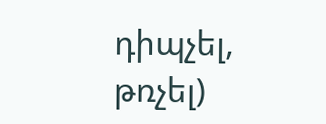դիպչել, թռչել)